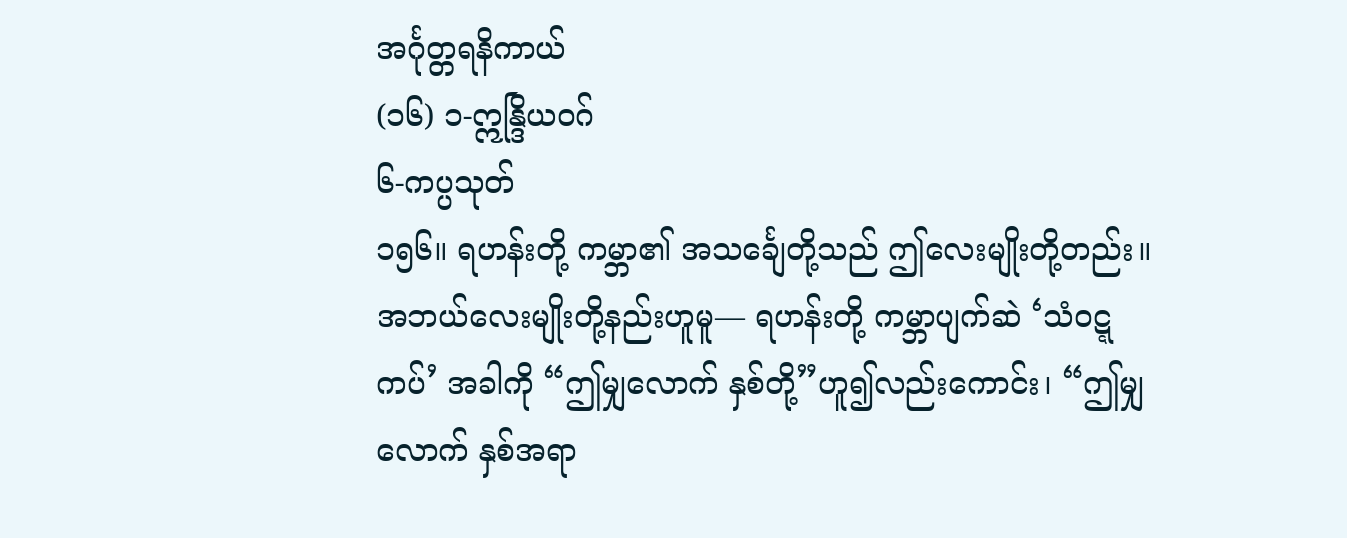အင်္ဂုတ္တရနိကာယ်
(၁၆) ၁-ဣန္ဒြိယဝဂ်
၆-ကပ္ပသုတ်
၁၅၆။ ရဟန်းတို့ ကမ္ဘာ၏ အသင်္ချေတို့သည် ဤလေးမျိုးတို့တည်း။ အဘယ်လေးမျိုးတို့နည်းဟူမူ— ရဟန်းတို့ ကမ္ဘာပျက်ဆဲ ‘သံဝဋ္ဋကပ်’ အခါကို “ဤမျှလောက် နှစ်တို့”ဟူ၍လည်းကောင်း၊ “ဤမျှ လောက် နှစ်အရာ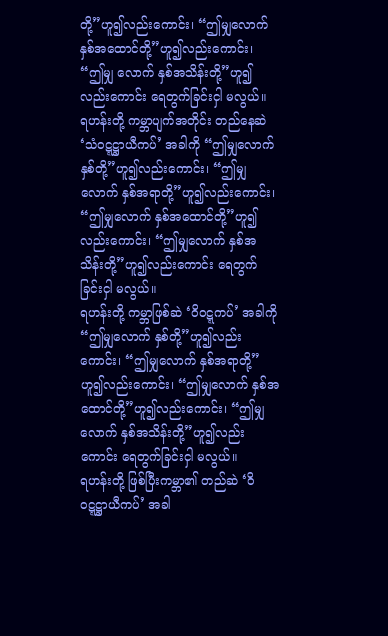တို့”ဟူ၍လည်းကောင်း၊ “ဤမျှလောက် နှစ်အထောင်တို့”ဟူ၍လည်းကောင်း၊ “ဤမျှ လောက် နှစ်အသိန်းတို့”ဟူ၍လည်းကောင်း ရေတွက်ခြင်းငှါ မလွယ်။
ရဟန်းတို့ ကမ္ဘာပျက်အတိုင်း တည်နေဆဲ ‘သံဝဋ္ဋဋ္ဌာယီကပ်’ အခါကို “ဤမျှလောက် နှစ်တို့”ဟူ၍လည်းကောင်း၊ “ဤမျှလောက် နှစ်အရာတို့”ဟူ၍လည်းကောင်း၊ “ဤမျှလောက် နှစ်အထောင်တို့”ဟူ၍လည်းကောင်း၊ “ဤမျှလောက် နှစ်အသိန်းတို့”ဟူ၍လည်းကောင်း ရေတွက်ခြင်းငှါ မလွယ်။
ရဟန်းတို့ ကမ္ဘာဖြစ်ဆဲ ‘ဝိဝဋ္ဋကပ်’ အခါကို “ဤမျှလောက် နှစ်တို့”ဟူ၍လည်းကောင်း၊ “ဤမျှလောက် နှစ်အရာတို့”ဟူ၍လည်းကောင်း၊ “ဤမျှလောက် နှစ်အထောင်တို့”ဟူ၍လည်းကောင်း၊ “ဤမျှလောက် နှစ်အသိန်းတို့”ဟူ၍လည်းကောင်း ရေတွက်ခြင်းငှါ မလွယ်။
ရဟန်းတို့ ဖြစ်ပြီးကမ္ဘာ၏ တည်ဆဲ ‘ဝိဝဋ္ဋဋ္ဌာယီကပ်’ အခါ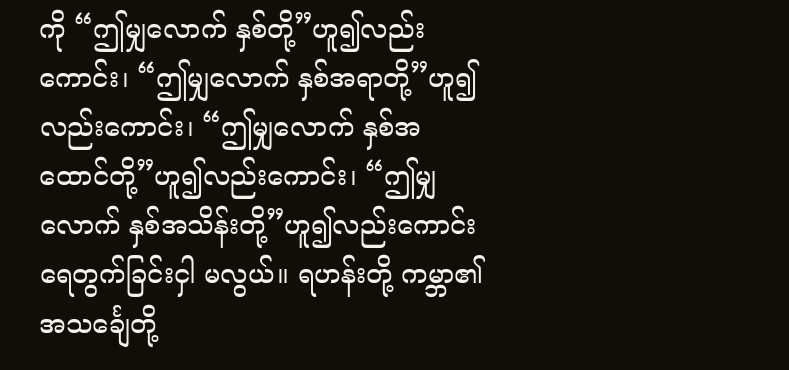ကို “ဤမျှလောက် နှစ်တို့”ဟူ၍လည်းကောင်း၊ “ဤမျှလောက် နှစ်အရာတို့”ဟူ၍လည်းကောင်း၊ “ဤမျှလောက် နှစ်အထောင်တို့”ဟူ၍လည်းကောင်း၊ “ဤမျှလောက် နှစ်အသိန်းတို့”ဟူ၍လည်းကောင်း ရေတွက်ခြင်းငှါ မလွယ်။ ရဟန်းတို့ ကမ္ဘာ၏ အသင်္ချေတို့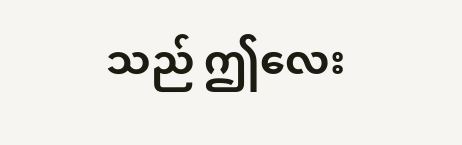သည် ဤလေး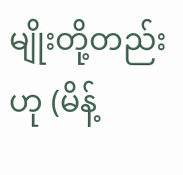မျိုးတို့တည်းဟု (မိန့်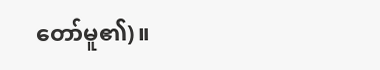တော်မူ၏)။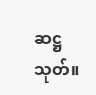ဆဋ္ဌသုတ်။